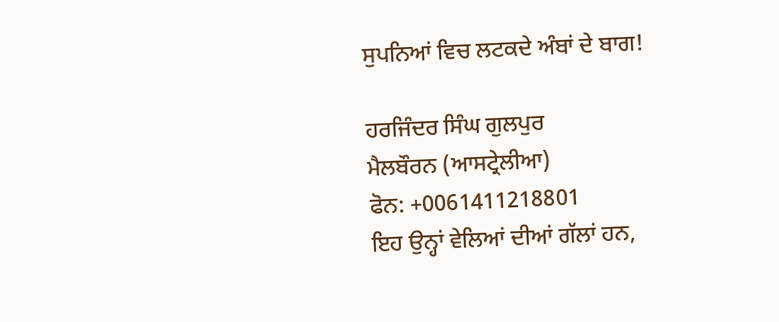ਸੁਪਨਿਆਂ ਵਿਚ ਲਟਕਦੇ ਅੰਬਾਂ ਦੇ ਬਾਗ!

ਹਰਜਿੰਦਰ ਸਿੰਘ ਗੁਲਪੁਰ
ਮੈਲਬੌਰਨ (ਆਸਟ੍ਰੇਲੀਆ)
ਫੋਨ: +0061411218801
ਇਹ ਉਨ੍ਹਾਂ ਵੇਲਿਆਂ ਦੀਆਂ ਗੱਲਾਂ ਹਨ,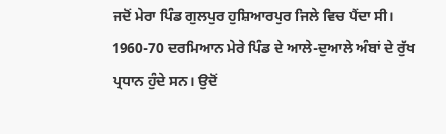ਜਦੋਂ ਮੇਰਾ ਪਿੰਡ ਗੁਲਪੁਰ ਹੁਸ਼ਿਆਰਪੁਰ ਜਿਲੇ ਵਿਚ ਪੈਂਦਾ ਸੀ। 1960-70 ਦਰਮਿਆਨ ਮੇਰੇ ਪਿੰਡ ਦੇ ਆਲੇ-ਦੁਆਲੇ ਅੰਬਾਂ ਦੇ ਰੁੱਖ ਪ੍ਰਧਾਨ ਹੁੰਦੇ ਸਨ। ਉਦੋਂ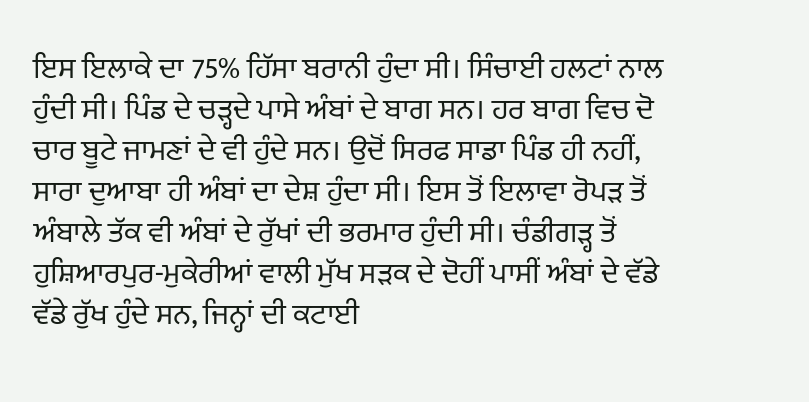ਇਸ ਇਲਾਕੇ ਦਾ 75% ਹਿੱਸਾ ਬਰਾਨੀ ਹੁੰਦਾ ਸੀ। ਸਿੰਚਾਈ ਹਲਟਾਂ ਨਾਲ ਹੁੰਦੀ ਸੀ। ਪਿੰਡ ਦੇ ਚੜ੍ਹਦੇ ਪਾਸੇ ਅੰਬਾਂ ਦੇ ਬਾਗ ਸਨ। ਹਰ ਬਾਗ ਵਿਚ ਦੋ ਚਾਰ ਬੂਟੇ ਜਾਮਣਾਂ ਦੇ ਵੀ ਹੁੰਦੇ ਸਨ। ਉਦੋਂ ਸਿਰਫ ਸਾਡਾ ਪਿੰਡ ਹੀ ਨਹੀਂ, ਸਾਰਾ ਦੁਆਬਾ ਹੀ ਅੰਬਾਂ ਦਾ ਦੇਸ਼ ਹੁੰਦਾ ਸੀ। ਇਸ ਤੋਂ ਇਲਾਵਾ ਰੋਪੜ ਤੋਂ ਅੰਬਾਲੇ ਤੱਕ ਵੀ ਅੰਬਾਂ ਦੇ ਰੁੱਖਾਂ ਦੀ ਭਰਮਾਰ ਹੁੰਦੀ ਸੀ। ਚੰਡੀਗੜ੍ਹ ਤੋਂ ਹੁਸ਼ਿਆਰਪੁਰ-ਮੁਕੇਰੀਆਂ ਵਾਲੀ ਮੁੱਖ ਸੜਕ ਦੇ ਦੋਹੀਂ ਪਾਸੀਂ ਅੰਬਾਂ ਦੇ ਵੱਡੇ ਵੱਡੇ ਰੁੱਖ ਹੁੰਦੇ ਸਨ, ਜਿਨ੍ਹਾਂ ਦੀ ਕਟਾਈ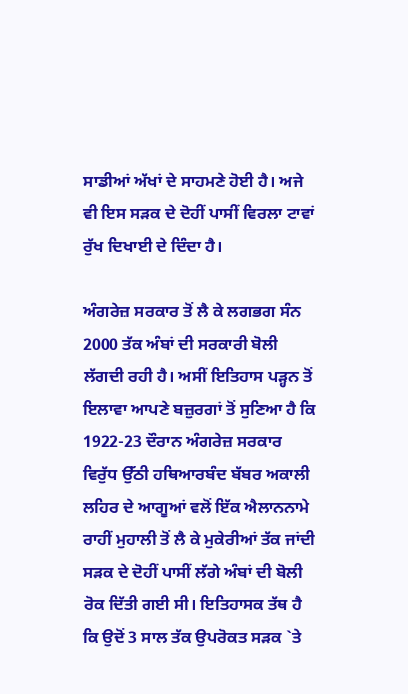ਸਾਡੀਆਂ ਅੱਖਾਂ ਦੇ ਸਾਹਮਣੇ ਹੋਈ ਹੈ। ਅਜੇ ਵੀ ਇਸ ਸੜਕ ਦੇ ਦੋਹੀਂ ਪਾਸੀਂ ਵਿਰਲਾ ਟਾਵਾਂ ਰੁੱਖ ਦਿਖਾਈ ਦੇ ਦਿੰਦਾ ਹੈ।

ਅੰਗਰੇਜ਼ ਸਰਕਾਰ ਤੋਂ ਲੈ ਕੇ ਲਗਭਗ ਸੰਨ 2000 ਤੱਕ ਅੰਬਾਂ ਦੀ ਸਰਕਾਰੀ ਬੋਲੀ ਲੱਗਦੀ ਰਹੀ ਹੈ। ਅਸੀਂ ਇਤਿਹਾਸ ਪੜ੍ਹਨ ਤੋਂ ਇਲਾਵਾ ਆਪਣੇ ਬਜ਼ੁਰਗਾਂ ਤੋਂ ਸੁਣਿਆ ਹੈ ਕਿ 1922-23 ਦੌਰਾਨ ਅੰਗਰੇਜ਼ ਸਰਕਾਰ ਵਿਰੁੱਧ ਉੱਠੀ ਹਥਿਆਰਬੰਦ ਬੱਬਰ ਅਕਾਲੀ ਲਹਿਰ ਦੇ ਆਗੂਆਂ ਵਲੋਂ ਇੱਕ ਐਲਾਨਨਾਮੇ ਰਾਹੀਂ ਮੁਹਾਲੀ ਤੋਂ ਲੈ ਕੇ ਮੁਕੇਰੀਆਂ ਤੱਕ ਜਾਂਦੀ ਸੜਕ ਦੇ ਦੋਹੀਂ ਪਾਸੀਂ ਲੱਗੇ ਅੰਬਾਂ ਦੀ ਬੋਲੀ ਰੋਕ ਦਿੱਤੀ ਗਈ ਸੀ। ਇਤਿਹਾਸਕ ਤੱਥ ਹੈ ਕਿ ਉਦੋਂ 3 ਸਾਲ ਤੱਕ ਉਪਰੋਕਤ ਸੜਕ `ਤੇ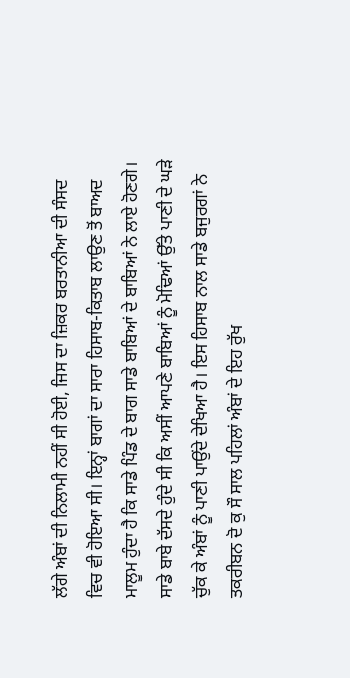ਲੱਗੇ ਅੰਬਾਂ ਦੀ ਨਿਲਾਮੀ ਨਹੀਂ ਸੀ ਹੋਈ, ਜਿਸ ਦਾ ਜ਼ਿਕਰ ਬਰਤਾਨੀਆ ਦੀ ਸੰਸਦ ਵਿਚ ਵੀ ਹੋਇਆ ਸੀ। ਇਨ੍ਹਾਂ ਬਾਗਾਂ ਦਾ ਸਾਰਾ ਹਿਸਾਬ-ਕਿਤਾਬ ਲਾਉਣ ਤੋਂ ਬਾਅਦ ਮਾਲੂਮ ਹੁੰਦਾ ਹੈ ਕਿ ਸਾਡੇ ਪਿੰਡ ਦੇ ਬਾਗ ਸਾਡੇ ਬਾਬਿਆਂ ਦੇ ਬਾਬਿਆਂ ਨੇ ਲਾਏ ਹੋਣਗੇ। ਸਾਡੇ ਬਾਬੇ ਦੱਸਦੇ ਹੁੰਦੇ ਸੀ ਕਿ ਅਸੀਂ ਆਪਣੇ ਬਾਬਿਆਂ ਨੂੰ ਮੋਢਿਆਂ ਉੱਤੇ ਪਾਣੀ ਦੇ ਘੜੇ ਚੁੱਕ ਕੇ ਅੰਬਾਂ ਨੂੰ ਪਾਣੀ ਪਾਉਂਦੇ ਦੇਖਿਆ ਹੈ। ਇਸ ਹਿਸਾਬ ਨਾਲ ਸਾਡੇ ਬਜੁਰਗਾਂ ਨੇ ਤਕਰੀਬਨ ਦੋ ਕੁ ਸੌ ਸਾਲ ਪਹਿਲਾਂ ਅੰਬਾਂ ਦੇ ਇਹ ਰੁੱਖ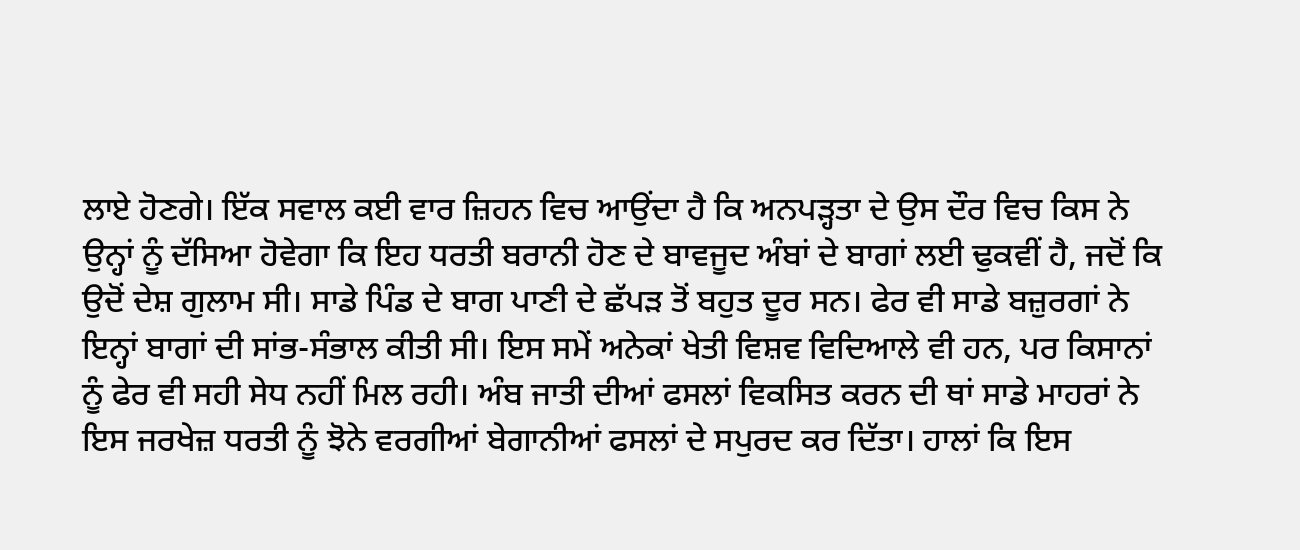ਲਾਏ ਹੋਣਗੇ। ਇੱਕ ਸਵਾਲ ਕਈ ਵਾਰ ਜ਼ਿਹਨ ਵਿਚ ਆਉਂਦਾ ਹੈ ਕਿ ਅਨਪੜ੍ਹਤਾ ਦੇ ਉਸ ਦੌਰ ਵਿਚ ਕਿਸ ਨੇ ਉਨ੍ਹਾਂ ਨੂੰ ਦੱਸਿਆ ਹੋਵੇਗਾ ਕਿ ਇਹ ਧਰਤੀ ਬਰਾਨੀ ਹੋਣ ਦੇ ਬਾਵਜੂਦ ਅੰਬਾਂ ਦੇ ਬਾਗਾਂ ਲਈ ਢੁਕਵੀਂ ਹੈ, ਜਦੋਂ ਕਿ ਉਦੋਂ ਦੇਸ਼ ਗੁਲਾਮ ਸੀ। ਸਾਡੇ ਪਿੰਡ ਦੇ ਬਾਗ ਪਾਣੀ ਦੇ ਛੱਪੜ ਤੋਂ ਬਹੁਤ ਦੂਰ ਸਨ। ਫੇਰ ਵੀ ਸਾਡੇ ਬਜ਼ੁਰਗਾਂ ਨੇ ਇਨ੍ਹਾਂ ਬਾਗਾਂ ਦੀ ਸਾਂਭ-ਸੰਭਾਲ ਕੀਤੀ ਸੀ। ਇਸ ਸਮੇਂ ਅਨੇਕਾਂ ਖੇਤੀ ਵਿਸ਼ਵ ਵਿਦਿਆਲੇ ਵੀ ਹਨ, ਪਰ ਕਿਸਾਨਾਂ ਨੂੰ ਫੇਰ ਵੀ ਸਹੀ ਸੇਧ ਨਹੀਂ ਮਿਲ ਰਹੀ। ਅੰਬ ਜਾਤੀ ਦੀਆਂ ਫਸਲਾਂ ਵਿਕਸਿਤ ਕਰਨ ਦੀ ਥਾਂ ਸਾਡੇ ਮਾਹਰਾਂ ਨੇ ਇਸ ਜਰਖੇਜ਼ ਧਰਤੀ ਨੂੰ ਝੋਨੇ ਵਰਗੀਆਂ ਬੇਗਾਨੀਆਂ ਫਸਲਾਂ ਦੇ ਸਪੁਰਦ ਕਰ ਦਿੱਤਾ। ਹਾਲਾਂ ਕਿ ਇਸ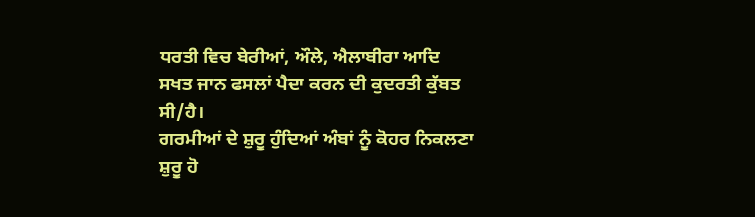ਧਰਤੀ ਵਿਚ ਬੇਰੀਆਂ, ਔਲੇ, ਐਲਾਬੀਰਾ ਆਦਿ ਸਖਤ ਜਾਨ ਫਸਲਾਂ ਪੈਦਾ ਕਰਨ ਦੀ ਕੁਦਰਤੀ ਕੁੱਬਤ ਸੀ/ਹੈ।
ਗਰਮੀਆਂ ਦੇ ਸ਼ੁਰੂ ਹੁੰਦਿਆਂ ਅੰਬਾਂ ਨੂੰ ਕੋਹਰ ਨਿਕਲਣਾ ਸ਼ੁਰੂ ਹੋ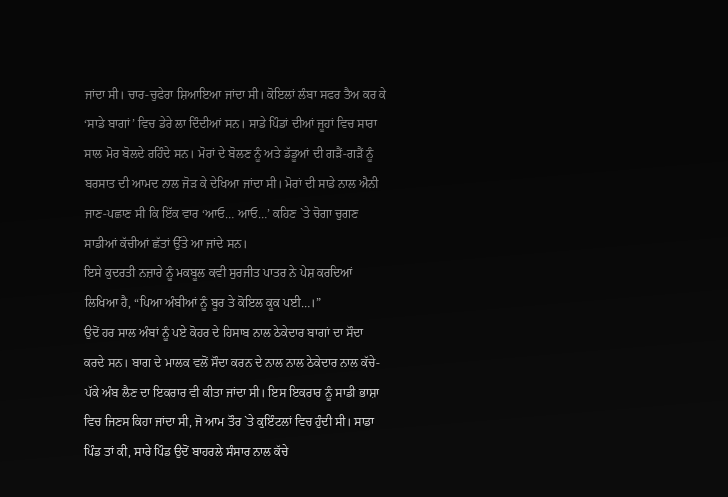ਜਾਂਦਾ ਸੀ। ਚਾਰ-ਚੁਫੇਰਾ ਸ਼ਿਆਇਆ ਜਾਂਦਾ ਸੀ। ਕੋਇਲਾਂ ਲੰਬਾ ਸਫਰ ਤੈਅ ਕਰ ਕੇ ‘ਸਾਡੇ ਬਾਗਾਂ’ ਵਿਚ ਡੇਰੇ ਲਾ ਦਿੰਦੀਆਂ ਸਨ। ਸਾਡੇ ਪਿੰਡਾਂ ਦੀਆਂ ਜੂਹਾਂ ਵਿਚ ਸਾਰਾ ਸਾਲ ਮੋਰ ਬੋਲਦੇ ਰਹਿੰਦੇ ਸਨ। ਮੋਰਾਂ ਦੇ ਬੋਲਣ ਨੂੰ ਅਤੇ ਡੱਡੂਆਂ ਦੀ ਗੜੈਂ-ਗੜੈਂ ਨੂੰ ਬਰਸਾਤ ਦੀ ਆਮਦ ਨਾਲ ਜੋੜ ਕੇ ਦੇਖਿਆ ਜਾਂਦਾ ਸੀ। ਮੋਰਾਂ ਦੀ ਸਾਡੇ ਨਾਲ ਐਨੀ ਜਾਣ-ਪਛਾਣ ਸੀ ਕਿ ਇੱਕ ਵਾਰ ‘ਆਓ… ਆਓ…’ ਕਹਿਣ `ਤੇ ਚੋਗਾ ਚੁਗਣ ਸਾਡੀਆਂ ਕੱਚੀਆਂ ਛੱਤਾਂ ਉੱਤੇ ਆ ਜਾਂਦੇ ਸਨ।
ਇਸੇ ਕੁਦਰਤੀ ਨਜ਼ਾਰੇ ਨੂੰ ਮਕਬੂਲ ਕਵੀ ਸੁਰਜੀਤ ਪਾਤਰ ਨੇ ਪੇਸ਼ ਕਰਦਿਆਂ ਲਿਖਿਆ ਹੈ, “ਪਿਆ ਅੰਬੀਆਂ ਨੂੰ ਬੂਰ ਤੇ ਕੋਇਲ ਕੂਕ ਪਈ…।”
ਉਦੋਂ ਹਰ ਸਾਲ ਅੰਬਾਂ ਨੂੰ ਪਏ ਕੋਹਰ ਦੇ ਹਿਸਾਬ ਨਾਲ ਠੇਕੇਦਾਰ ਬਾਗਾਂ ਦਾ ਸੌਦਾ ਕਰਦੇ ਸਨ। ਬਾਗ ਦੇ ਮਾਲਕ ਵਲੋਂ ਸੌਦਾ ਕਰਨ ਦੇ ਨਾਲ ਨਾਲ ਠੇਕੇਦਾਰ ਨਾਲ ਕੱਚੇ-ਪੱਕੇ ਅੰਬ ਲੈਣ ਦਾ ਇਕਰਾਰ ਵੀ ਕੀਤਾ ਜਾਂਦਾ ਸੀ। ਇਸ ਇਕਰਾਰ ਨੂੰ ਸਾਡੀ ਭਾਸ਼ਾ ਵਿਚ ਜਿਣਸ ਕਿਹਾ ਜਾਂਦਾ ਸੀ, ਜੋ ਆਮ ਤੌਰ `ਤੇ ਕੁਇੰਟਲਾਂ ਵਿਚ ਹੁੰਦੀ ਸੀ। ਸਾਡਾ ਪਿੰਡ ਤਾਂ ਕੀ, ਸਾਰੇ ਪਿੰਡ ਉਦੋਂ ਬਾਹਰਲੇ ਸੰਸਾਰ ਨਾਲ ਕੱਚੇ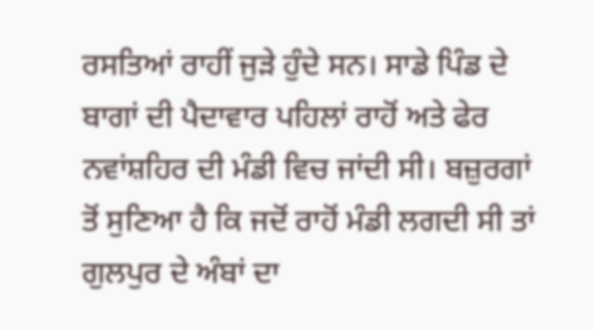ਰਸਤਿਆਂ ਰਾਹੀਂ ਜੁੜੇ ਹੁੰਦੇ ਸਨ। ਸਾਡੇ ਪਿੰਡ ਦੇ ਬਾਗਾਂ ਦੀ ਪੈਦਾਵਾਰ ਪਹਿਲਾਂ ਰਾਹੋਂ ਅਤੇ ਫੇਰ ਨਵਾਂਸ਼ਹਿਰ ਦੀ ਮੰਡੀ ਵਿਚ ਜਾਂਦੀ ਸੀ। ਬਜ਼ੁਰਗਾਂ ਤੋਂ ਸੁਣਿਆ ਹੈ ਕਿ ਜਦੋਂ ਰਾਹੋਂ ਮੰਡੀ ਲਗਦੀ ਸੀ ਤਾਂ ਗੁਲਪੁਰ ਦੇ ਅੰਬਾਂ ਦਾ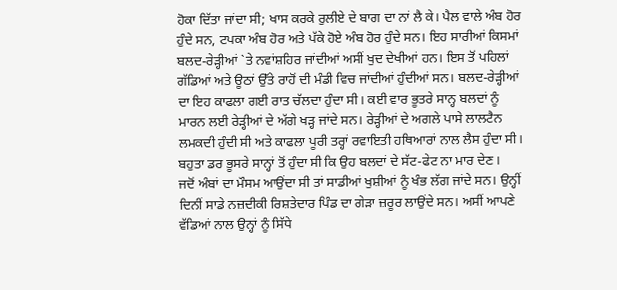ਹੋਕਾ ਦਿੱਤਾ ਜਾਂਦਾ ਸੀ; ਖਾਸ ਕਰਕੇ ਰੁਲੀਏ ਦੇ ਬਾਗ ਦਾ ਨਾਂ ਲੈ ਕੇ। ਪੈਲ ਵਾਲੇ ਅੰਬ ਹੋਰ ਹੁੰਦੇ ਸਨ, ਟਪਕਾ ਅੰਬ ਹੋਰ ਅਤੇ ਪੱਕੇ ਹੋਏ ਅੰਬ ਹੋਰ ਹੁੰਦੇ ਸਨ। ਇਹ ਸਾਰੀਆਂ ਕਿਸਮਾਂ ਬਲਦ-ਰੇੜ੍ਹੀਆਂ `ਤੇ ਨਵਾਂਸ਼ਹਿਰ ਜਾਂਦੀਆਂ ਅਸੀਂ ਖੁਦ ਦੇਖੀਆਂ ਹਨ। ਇਸ ਤੋਂ ਪਹਿਲਾਂ ਗੱਡਿਆਂ ਅਤੇ ਊਠਾਂ ਉੱਤੇ ਰਾਹੋਂ ਦੀ ਮੰਡੀ ਵਿਚ ਜਾਂਦੀਆਂ ਹੁੰਦੀਆਂ ਸਨ। ਬਲਦ-ਰੇੜ੍ਹੀਆਂ ਦਾ ਇਹ ਕਾਫਲਾ ਗਈ ਰਾਤ ਚੱਲਦਾ ਹੁੰਦਾ ਸੀ। ਕਈ ਵਾਰ ਭੂਤਰੇ ਸਾਨ੍ਹ ਬਲਦਾਂ ਨੂੰ ਮਾਰਨ ਲਈ ਰੇੜ੍ਹੀਆਂ ਦੇ ਅੱਗੇ ਖੜ੍ਹ ਜਾਂਦੇ ਸਨ। ਰੇੜ੍ਹੀਆਂ ਦੇ ਅਗਲੇ ਪਾਸੇ ਲਾਲਟੈਨ ਲਮਕਦੀ ਹੁੰਦੀ ਸੀ ਅਤੇ ਕਾਫਲਾ ਪੂਰੀ ਤਰ੍ਹਾਂ ਰਵਾਇਤੀ ਹਥਿਆਰਾਂ ਨਾਲ ਲੈਸ ਹੁੰਦਾ ਸੀ। ਬਹੁਤਾ ਡਰ ਭੂਸਰੇ ਸਾਨ੍ਹਾਂ ਤੋਂ ਹੁੰਦਾ ਸੀ ਕਿ ਉਹ ਬਲਦਾਂ ਦੇ ਸੱਟ-ਫੇਟ ਨਾ ਮਾਰ ਦੇਣ।
ਜਦੋਂ ਅੰਬਾਂ ਦਾ ਮੌਸਮ ਆਉਂਦਾ ਸੀ ਤਾਂ ਸਾਡੀਆਂ ਖੁਸ਼ੀਆਂ ਨੂੰ ਖੰਭ ਲੱਗ ਜਾਂਦੇ ਸਨ। ਉਨ੍ਹੀਂ ਦਿਨੀਂ ਸਾਡੇ ਨਜ਼ਦੀਕੀ ਰਿਸ਼ਤੇਦਾਰ ਪਿੰਡ ਦਾ ਗੇੜਾ ਜ਼ਰੂਰ ਲਾਉਂਦੇ ਸਨ। ਅਸੀਂ ਆਪਣੇ ਵੱਡਿਆਂ ਨਾਲ ਉਨ੍ਹਾਂ ਨੂੰ ਸਿੱਧੇ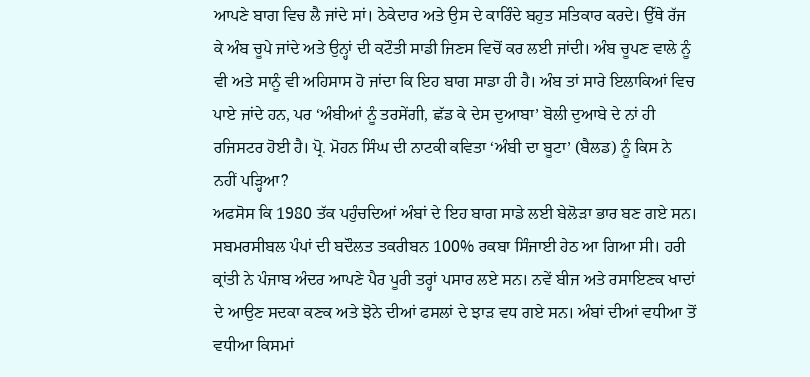ਆਪਣੇ ਬਾਗ ਵਿਚ ਲੈ ਜਾਂਦੇ ਸਾਂ। ਠੇਕੇਦਾਰ ਅਤੇ ਉਸ ਦੇ ਕਾਰਿੰਦੇ ਬਹੁਤ ਸਤਿਕਾਰ ਕਰਦੇ। ਉੱਥੇ ਰੱਜ ਕੇ ਅੰਬ ਚੂਪੇ ਜਾਂਦੇ ਅਤੇ ਉਨ੍ਹਾਂ ਦੀ ਕਟੌਤੀ ਸਾਡੀ ਜਿਣਸ ਵਿਚੋਂ ਕਰ ਲਈ ਜਾਂਦੀ। ਅੰਬ ਚੂਪਣ ਵਾਲੇ ਨੂੰ ਵੀ ਅਤੇ ਸਾਨੂੰ ਵੀ ਅਹਿਸਾਸ ਹੋ ਜਾਂਦਾ ਕਿ ਇਹ ਬਾਗ ਸਾਡਾ ਹੀ ਹੈ। ਅੰਬ ਤਾਂ ਸਾਰੇ ਇਲਾਕਿਆਂ ਵਿਚ ਪਾਏ ਜਾਂਦੇ ਹਨ, ਪਰ ‘ਅੰਬੀਆਂ ਨੂੰ ਤਰਸੇਂਗੀ, ਛੱਡ ਕੇ ਦੇਸ ਦੁਆਬਾ’ ਬੋਲੀ ਦੁਆਬੇ ਦੇ ਨਾਂ ਹੀ ਰਜਿਸਟਰ ਹੋਈ ਹੈ। ਪ੍ਰੋ. ਮੋਹਨ ਸਿੰਘ ਦੀ ਨਾਟਕੀ ਕਵਿਤਾ ‘ਅੰਬੀ ਦਾ ਬੂਟਾ’ (ਬੈਲਡ) ਨੂੰ ਕਿਸ ਨੇ ਨਹੀਂ ਪੜ੍ਹਿਆ?
ਅਫਸੋਸ ਕਿ 1980 ਤੱਕ ਪਹੁੰਚਦਿਆਂ ਅੰਬਾਂ ਦੇ ਇਹ ਬਾਗ ਸਾਡੇ ਲਈ ਬੇਲੋੜਾ ਭਾਰ ਬਣ ਗਏ ਸਨ। ਸਬਮਰਸੀਬਲ ਪੰਪਾਂ ਦੀ ਬਦੌਲਤ ਤਕਰੀਬਨ 100% ਰਕਬਾ ਸਿੰਜਾਈ ਹੇਠ ਆ ਗਿਆ ਸੀ। ਹਰੀ ਕ੍ਰਾਂਤੀ ਨੇ ਪੰਜਾਬ ਅੰਦਰ ਆਪਣੇ ਪੈਰ ਪੂਰੀ ਤਰ੍ਹਾਂ ਪਸਾਰ ਲਏ ਸਨ। ਨਵੇਂ ਬੀਜ ਅਤੇ ਰਸਾਇਣਕ ਖਾਦਾਂ ਦੇ ਆਉਣ ਸਦਕਾ ਕਣਕ ਅਤੇ ਝੋਨੇ ਦੀਆਂ ਫਸਲਾਂ ਦੇ ਝਾੜ ਵਧ ਗਏ ਸਨ। ਅੰਬਾਂ ਦੀਆਂ ਵਧੀਆ ਤੋਂ ਵਧੀਆ ਕਿਸਮਾਂ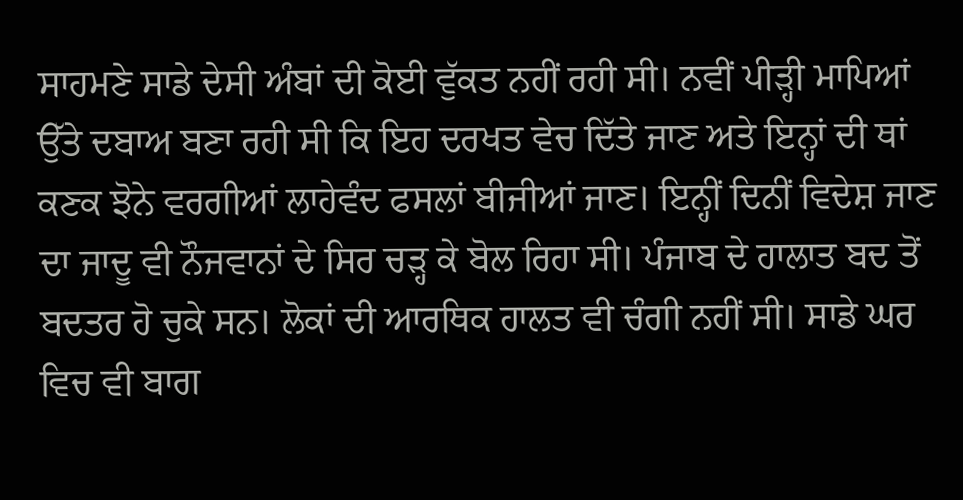ਸਾਹਮਣੇ ਸਾਡੇ ਦੇਸੀ ਅੰਬਾਂ ਦੀ ਕੋਈ ਵੁੱਕਤ ਨਹੀਂ ਰਹੀ ਸੀ। ਨਵੀਂ ਪੀੜ੍ਹੀ ਮਾਪਿਆਂ ਉੱਤੇ ਦਬਾਅ ਬਣਾ ਰਹੀ ਸੀ ਕਿ ਇਹ ਦਰਖਤ ਵੇਚ ਦਿੱਤੇ ਜਾਣ ਅਤੇ ਇਨ੍ਹਾਂ ਦੀ ਥਾਂ ਕਣਕ ਝੋਨੇ ਵਰਗੀਆਂ ਲਾਹੇਵੰਦ ਫਸਲਾਂ ਬੀਜੀਆਂ ਜਾਣ। ਇਨ੍ਹੀਂ ਦਿਨੀਂ ਵਿਦੇਸ਼ ਜਾਣ ਦਾ ਜਾਦੂ ਵੀ ਨੌਜਵਾਨਾਂ ਦੇ ਸਿਰ ਚੜ੍ਹ ਕੇ ਬੋਲ ਰਿਹਾ ਸੀ। ਪੰਜਾਬ ਦੇ ਹਾਲਾਤ ਬਦ ਤੋਂ ਬਦਤਰ ਹੋ ਚੁਕੇ ਸਨ। ਲੋਕਾਂ ਦੀ ਆਰਥਿਕ ਹਾਲਤ ਵੀ ਚੰਗੀ ਨਹੀਂ ਸੀ। ਸਾਡੇ ਘਰ ਵਿਚ ਵੀ ਬਾਗ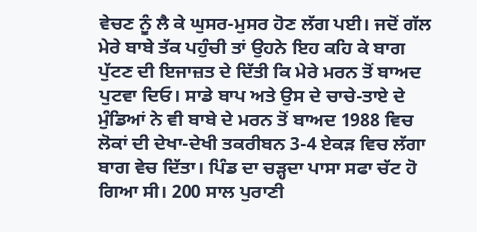ਵੇਚਣ ਨੂੰ ਲੈ ਕੇ ਘੁਸਰ-ਮੁਸਰ ਹੋਣ ਲੱਗ ਪਈ। ਜਦੋਂ ਗੱਲ ਮੇਰੇ ਬਾਬੇ ਤੱਕ ਪਹੁੰਚੀ ਤਾਂ ਉਹਨੇ ਇਹ ਕਹਿ ਕੇ ਬਾਗ ਪੁੱਟਣ ਦੀ ਇਜਾਜ਼ਤ ਦੇ ਦਿੱਤੀ ਕਿ ਮੇਰੇ ਮਰਨ ਤੋਂ ਬਾਅਦ ਪੁਟਵਾ ਦਿਓ। ਸਾਡੇ ਬਾਪ ਅਤੇ ਉਸ ਦੇ ਚਾਚੇ-ਤਾਏ ਦੇ ਮੁੰਡਿਆਂ ਨੇ ਵੀ ਬਾਬੇ ਦੇ ਮਰਨ ਤੋਂ ਬਾਅਦ 1988 ਵਿਚ ਲੋਕਾਂ ਦੀ ਦੇਖਾ-ਦੇਖੀ ਤਕਰੀਬਨ 3-4 ਏਕੜ ਵਿਚ ਲੱਗਾ ਬਾਗ ਵੇਚ ਦਿੱਤਾ। ਪਿੰਡ ਦਾ ਚੜ੍ਹਦਾ ਪਾਸਾ ਸਫਾ ਚੱਟ ਹੋ ਗਿਆ ਸੀ। 200 ਸਾਲ ਪੁਰਾਣੀ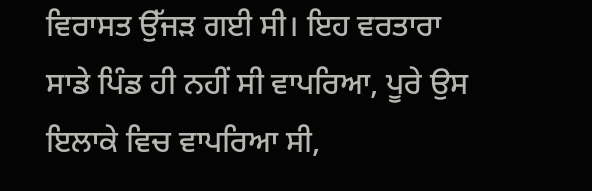ਵਿਰਾਸਤ ਉੱਜੜ ਗਈ ਸੀ। ਇਹ ਵਰਤਾਰਾ ਸਾਡੇ ਪਿੰਡ ਹੀ ਨਹੀਂ ਸੀ ਵਾਪਰਿਆ, ਪੂਰੇ ਉਸ ਇਲਾਕੇ ਵਿਚ ਵਾਪਰਿਆ ਸੀ,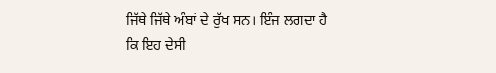ਜਿੱਥੇ ਜਿੱਥੇ ਅੰਬਾਂ ਦੇ ਰੁੱਖ ਸਨ। ਇੰਜ ਲਗਦਾ ਹੈ ਕਿ ਇਹ ਦੇਸੀ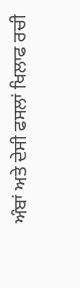ਅੰਬਾਂ ਅਤੇ ਦੇਸੀ ਫਸਲਾਂ ਖਿਲਾਫ ਰਚੀ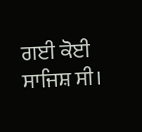ਗਈ ਕੋਈ ਸਾਜਿਸ਼ ਸੀ।